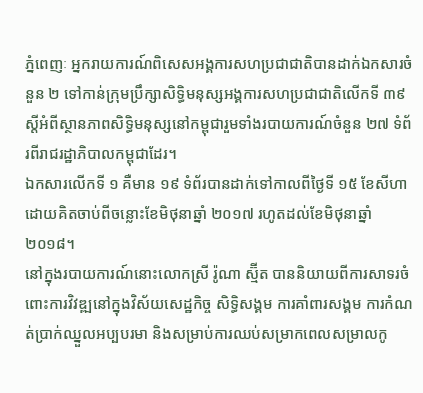ភ្នំពេញៈ អ្នករាយការណ៍ពិសេសអង្គការសហប្រជាជាតិបានដាក់ឯកសារចំនួន ២ ទៅកាន់ក្រុមប្រឹក្សាសិទ្ធិមនុស្សអង្គការសហប្រជាជាតិលើកទី ៣៩ ស្តីអំពីស្ថានភាពសិទ្ធិមនុស្សនៅកម្ពុជារួមទាំងរបាយការណ៍ចំនួន ២៧ ទំព័រពីរាជរដ្ឋាភិបាលកម្ពុជាដែរ។
ឯកសារលើកទី ១ គឺមាន ១៩ ទំព័របានដាក់ទៅកាលពីថ្ងៃទី ១៥ ខែសីហាដោយគិតចាប់ពីចន្លោះខែមិថុនាឆ្នាំ ២០១៧ រហូតដល់ខែមិថុនាឆ្នាំ ២០១៨។
នៅក្នុងរបាយការណ៍នោះលោកស្រី រ៉ូណា ស្ម៊ីត បាននិយាយពីការសាទរចំពោះការវិវឌ្ឍនៅក្នុងវិស័យសេដ្ឋកិច្ច សិទិ្ធសង្គម ការគាំពារសង្គម ការកំណត់ប្រាក់ឈ្នួលអប្បបរមា និងសម្រាប់ការឈប់សម្រាកពេលសម្រាលកូ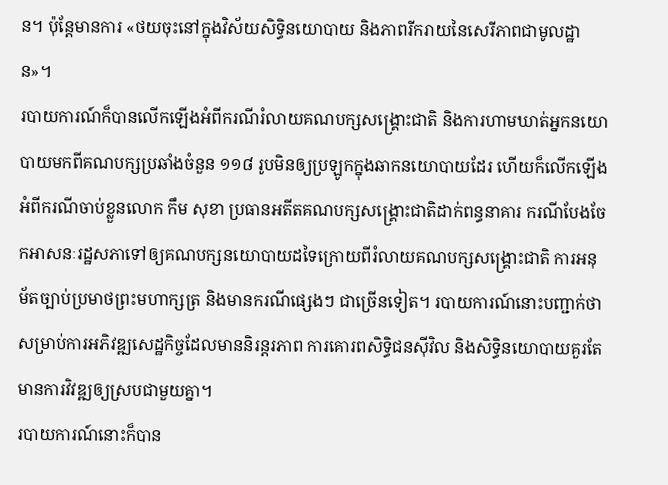ន។ ប៉ុន្តែមានការ «ថយចុះនៅក្នុងវិស័យសិទ្ធិនយោបាយ និងភាពរីករាយនៃសេរីភាពជាមូលដ្ឋាន»។
របាយការណ៍ក៏បានលើកឡើងអំពីករណីរំលាយគណបក្សសង្គ្រោះជាតិ និងការហាមឃាត់អ្នកនយោបាយមកពីគណបក្សប្រឆាំងចំនួន ១១៨ រូបមិនឲ្យប្រឡូកក្នុងឆាកនយោបាយដែរ ហើយក៏លើកឡើងអំពីករណីចាប់ខ្លួនលោក កឹម សុខា ប្រធានអតីតគណបក្សសង្គ្រោះជាតិដាក់ពន្ធនាគារ ករណីបែងចែកអាសនៈរដ្ឋសភាទៅឲ្យគណបក្សនយោបាយដទៃក្រោយពីរំលាយគណបក្សសង្គ្រោះជាតិ ការអនុម័តច្បាប់ប្រមាថព្រះមហាក្សត្រ និងមានករណីផ្សេងៗ ជាច្រើនទៀត។ របាយការណ៍នោះបញ្ជាក់ថាសម្រាប់ការអភិវឌ្ឍសេដ្ឋកិច្ចដែលមាននិរន្តរភាព ការគោរពសិទ្ធិជនស៊ីវិល និងសិទ្ធិនយោបាយគួរតែមានការវិវឌ្ឍឲ្យស្របជាមួយគ្នា។
របាយការណ៍នោះក៏បាន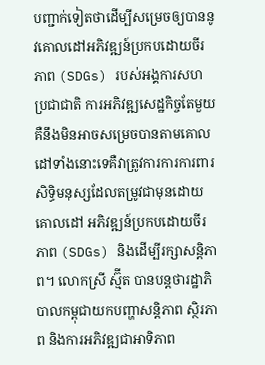បញ្ជាក់ទៀតថាដើម្បីសម្រេចឲ្យបាននូវគោលដៅអភិវឌ្ឍន៍ប្រកបដោយចីរភាព (SDGs) របស់អង្គការសហប្រជាជាតិ ការអភិវឌ្ឍសេដ្ឋកិច្ចតែមួយគឺនឹងមិនអាចសម្រេចបានតាមគោលដៅទាំងនោះទេគឺវាត្រូវការការការពារសិទ្ធិមនុស្សដែលតម្រូវជាមុនដោយគោលដៅ អភិវឌ្ឍន៍ប្រកបដោយចីរភាព (SDGs) និងដើម្បីរក្សាសន្តិភាព។ លោកស្រី ស្ម៊ីត បានបន្តថារដ្ឋាភិបាលកម្ពុជាយកបញ្ហាសន្តិភាព ស្ថិរភាព និងការអភិវឌ្ឍជាអាទិភាព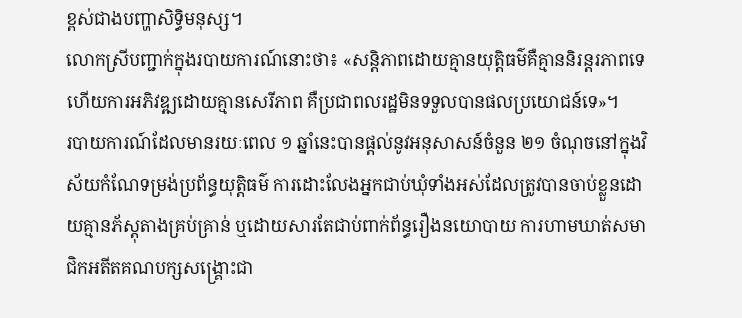ខ្ពស់ជាងបញ្ហាសិទ្ធិមនុស្ស។
លោកស្រីបញ្ជាក់ក្នុងរបាយការណ៍នោះថា៖ «សន្តិភាពដោយគ្មានយុត្តិធម៌គឺគ្មាននិរន្តរភាពទេ ហើយការអភិវឌ្ឍដោយគ្មានសេរីភាព គឺប្រជាពលរដ្ឋមិនទទួលបានផលប្រយោជន៍ទេ»។
របាយការណ៍ដែលមានរយៈពេល ១ ឆ្នាំនេះបានផ្តល់នូវអនុសាសន៍ចំនួន ២១ ចំណុចនៅក្នុងវិស័យកំណែទម្រង់ប្រព័ន្ធយុត្តិធម៌ ការដោះលែងអ្នកជាប់ឃុំទាំងអស់ដែលត្រូវបានចាប់ខ្លួនដោយគ្មានភ័ស្តុតាងគ្រប់គ្រាន់ ឬដោយសារតែជាប់ពាក់ព័ន្ធរឿងនយោបាយ ការហាមឃាត់សមាជិកអតីតគណបក្សសង្គ្រោះជា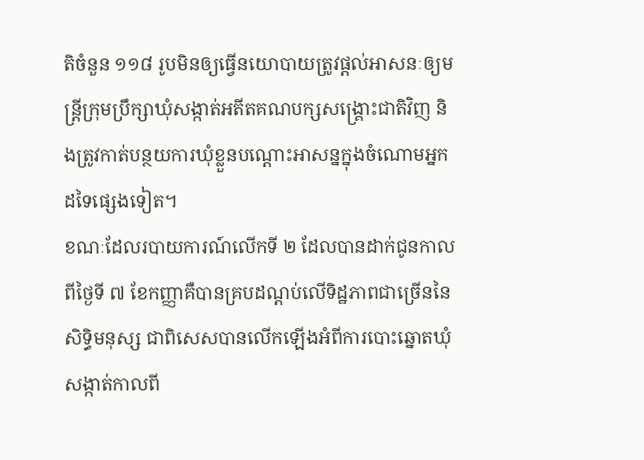តិចំនួន ១១៨ រូបមិនឲ្យធ្វើនយោបាយត្រូវផ្តល់អាសនៈឲ្យមន្ត្រីក្រុមប្រឹក្សាឃុំសង្កាត់អតីតគណបក្សសង្គ្រោះជាតិវិញ និងត្រូវកាត់បន្ថយការឃុំខ្លួនបណ្តោះអាសន្នក្នុងចំណោមអ្នកដទៃផ្សេងទៀត។
ខណៈដែលរបាយការណ៍លើកទី ២ ដែលបានដាក់ជូនកាលពីថ្ងៃទី ៧ ខែកញ្ញាគឺបានគ្របដណ្តប់លើទិដ្ឋភាពជាច្រើននៃសិទ្ធិមនុស្ស ជាពិសេសបានលើកឡើងអំពីការបោះឆ្នោតឃុំសង្កាត់កាលពី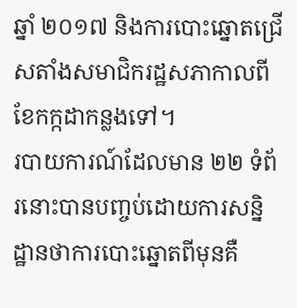ឆ្នាំ ២០១៧ និងការបោះឆ្នោតជ្រើសតាំងសមាជិករដ្ឋសភាកាលពីខែកក្កដាកន្លងទៅ។
របាយការណ៍ដែលមាន ២២ ទំព័រនោះបានបញ្ចប់ដោយការសន្និដ្ឋានថាការបោះឆ្នោតពីមុនគឺ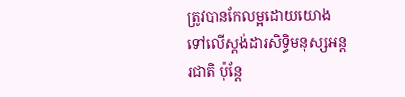ត្រូវបានកែលម្អដោយយោងទៅលើស្តង់ដារសិទ្ធិមនុស្សអន្តរជាតិ ប៉ុន្តែ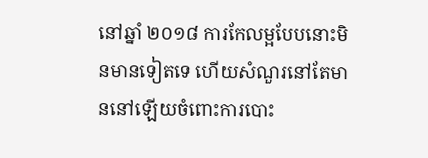នៅឆ្នាំ ២០១៨ ការកែលម្អបែបនោះមិនមានទៀតទេ ហើយសំណួរនៅតែមាននៅឡើយចំពោះការបោះ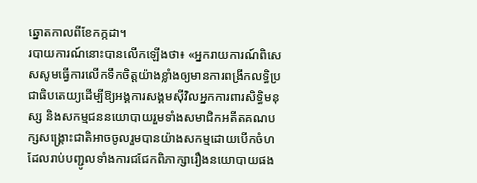ឆ្នោតកាលពីខែកក្កដា។
របាយការណ៍នោះបានលើកឡើងថា៖ «អ្នករាយការណ៍ពិសេសសូមធ្វើការលើកទឹកចិត្តយ៉ាងខ្លាំងឲ្យមានការពង្រីកលទ្ធិប្រជាធិបតេយ្យដើម្បីឱ្យអង្គការសង្គមស៊ីវិលអ្នកការពារសិទ្ធិមនុស្ស និងសកម្មជននយោបាយរួមទាំងសមាជិកអតីតគណបក្សសង្គ្រោះជាតិអាចចូលរួមបានយ៉ាងសកម្មដោយបើកចំហដែលរាប់បញ្ជូលទាំងការជជែកពិភាក្សារឿងនយោបាយផង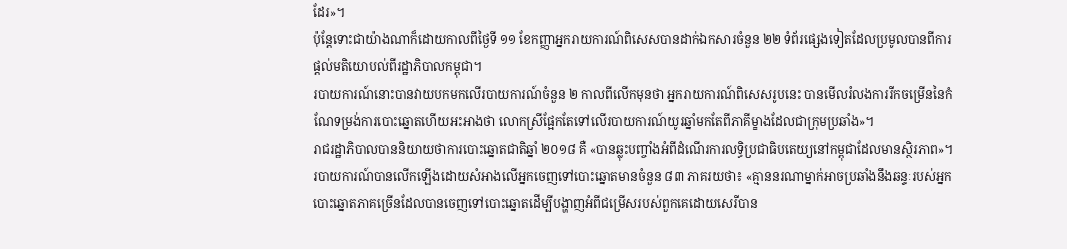ដែរ»។
ប៉ុន្តែទោះជាយ៉ាងណាក៏ដោយកាលពីថ្ងៃទី ១១ ខែកញ្ញាអ្នករាយការណ៍ពិសេសបានដាក់ឯកសារចំនួន ២២ ទំព័រផ្សេងទៀតដែលប្រមូលបានពីការផ្តល់មតិយោបល់ពីរដ្ឋាភិបាលកម្ពុជា។
របាយការណ៍នោះបានវាយបកមកលើរបាយការណ៍ចំនួន ២ កាលពីលើកមុនថា អ្នករាយការណ៍ពិសេសរូបនេះ បានមើលរំលងការរីកចម្រើននៃកំណែទម្រង់ការបោះឆ្នោតហើយអះអាងថា លោកស្រីផ្អែកតែទៅលើរបាយការណ៍យូរឆ្នាំមកតែពីភាគីម្ខាងដែលជាក្រុមប្រឆាំង»។
រាជរដ្ឋាភិបាលបាននិយាយថាការបោះឆ្នោតជាតិឆ្នាំ ២០១៨ គឺ «បានឆ្លុះបញ្ចាំងអំពីដំណើរការលទ្ធិប្រជាធិបតេយ្យនៅកម្ពុជាដែលមានស្ថិរភាព»។
របាយការណ៍បានលើកឡើងដោយសំអាងលើអ្នកចេញទៅបោះឆ្នោតមានចំនួន ៨៣ ភាគរយថា៖ «គ្មាននរណាម្នាក់អាចប្រឆាំងនឹងឆន្ទៈរបស់អ្នកបោះឆ្នោតភាគច្រើនដែលបានចេញទៅបោះឆ្នោតដើម្បីបង្ហាញអំពីជម្រើសរបស់ពួកគេដោយសេរីបាន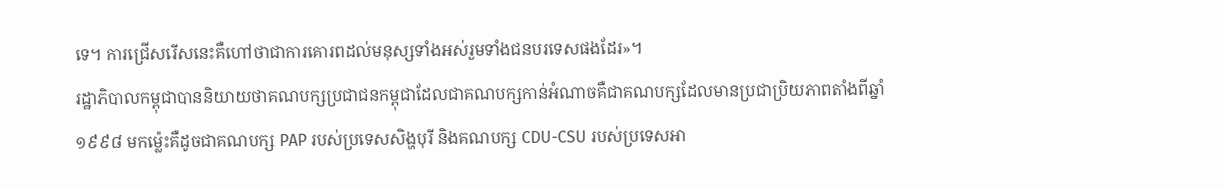ទេ។ ការជ្រើសរើសនេះគឺហៅថាជាការគោរពដល់មនុស្សទាំងអស់រួមទាំងជនបរទេសផងដែរ»។
រដ្ឋាភិបាលកម្ពុជាបាននិយាយថាគណបក្សប្រជាជនកម្ពុជាដែលជាគណបក្សកាន់អំណាចគឺជាគណបក្សដែលមានប្រជាប្រិយភាពតាំងពីឆ្នាំ ១៩៩៨ មកម្ល៉េះគឺដូចជាគណបក្ស PAP របស់ប្រទេសសិង្ហបុរី និងគណបក្ស CDU-CSU របស់ប្រទេសអា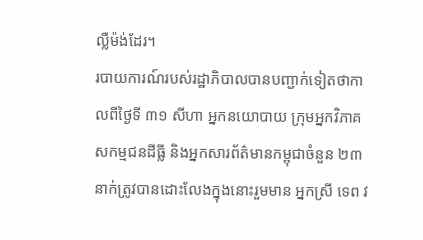ល្លឺម៉ង់ដែរ។
របាយការណ៍របស់រដ្ឋាភិបាលបានបញ្ជាក់ទៀតថាកាលពីថ្ងៃទី ៣១ សីហា អ្នកនយោបាយ ក្រុមអ្នកវិភាគ សកម្មជនដីធ្លី និងអ្នកសារព័ត៌មានកម្ពុជាចំនួន ២៣ នាក់ត្រូវបានដោះលែងក្នុងនោះរួមមាន អ្នកស្រី ទេព វ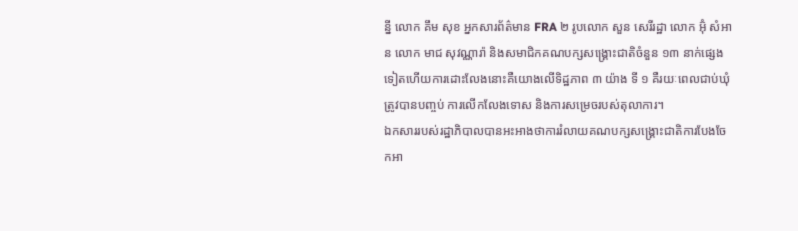ន្នី លោក គឹម សុខ អ្នកសារព័ត៌មាន FRA ២ រូបលោក សួន សេរីរដ្ឋា លោក អ៊ុំ សំអាន លោក មាជ សុវណ្ណារ៉ា និងសមាជិកគណបក្សសង្គ្រោះជាតិចំនួន ១៣ នាក់ផ្សេងទៀតហើយការដោះលែងនោះគឺយោងលើទិដ្ឋភាព ៣ យ៉ាង ទី ១ គឺរយៈពេលជាប់ឃុំត្រូវបានបញ្ចប់ ការលើកលែងទោស និងការសម្រេចរបស់តុលាការ។
ឯកសាររបស់រដ្ឋាភិបាលបានអះអាងថាការរំលាយគណបក្សសង្គ្រោះជាតិការបែងចែកអា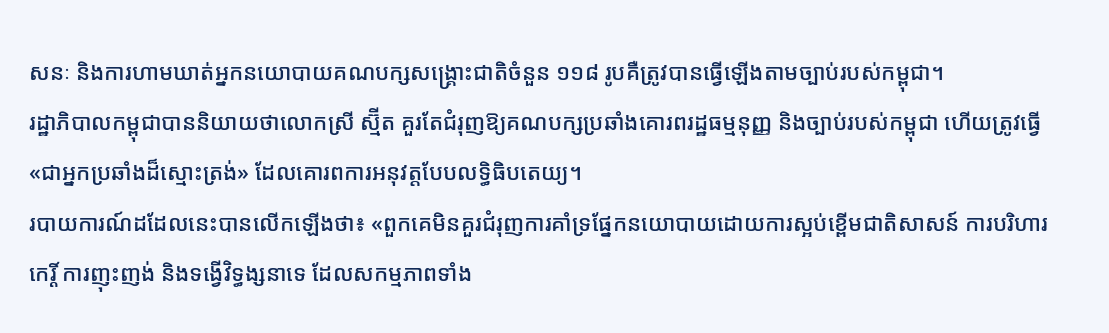សនៈ និងការហាមឃាត់អ្នកនយោបាយគណបក្សសង្គ្រោះជាតិចំនួន ១១៨ រូបគឺត្រូវបានធ្វើឡើងតាមច្បាប់របស់កម្ពុជា។
រដ្ឋាភិបាលកម្ពុជាបាននិយាយថាលោកស្រី ស្ម៊ីត គួរតែជំរុញឱ្យគណបក្សប្រឆាំងគោរពរដ្ឋធម្មនុញ្ញ និងច្បាប់របស់កម្ពុជា ហើយត្រូវធ្វើ «ជាអ្នកប្រឆាំងដ៏ស្មោះត្រង់» ដែលគោរពការអនុវត្តបែបលទ្ធិធិបតេយ្យ។
របាយការណ៍ដដែលនេះបានលើកឡើងថា៖ «ពួកគេមិនគួរជំរុញការគាំទ្រផ្នែកនយោបាយដោយការស្អប់ខ្ពើមជាតិសាសន៍ ការបរិហារកេរ្តិ៍ ការញុះញង់ និងទង្វើវិទ្ធង្សនាទេ ដែលសកម្មភាពទាំង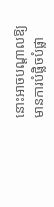នោះអាចបណ្តាលឱ្យមានការបំផ្លិចបំផ្លា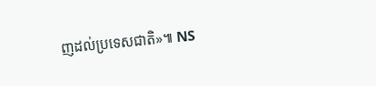ញដល់ប្រទេសជាតិ»៕ NS